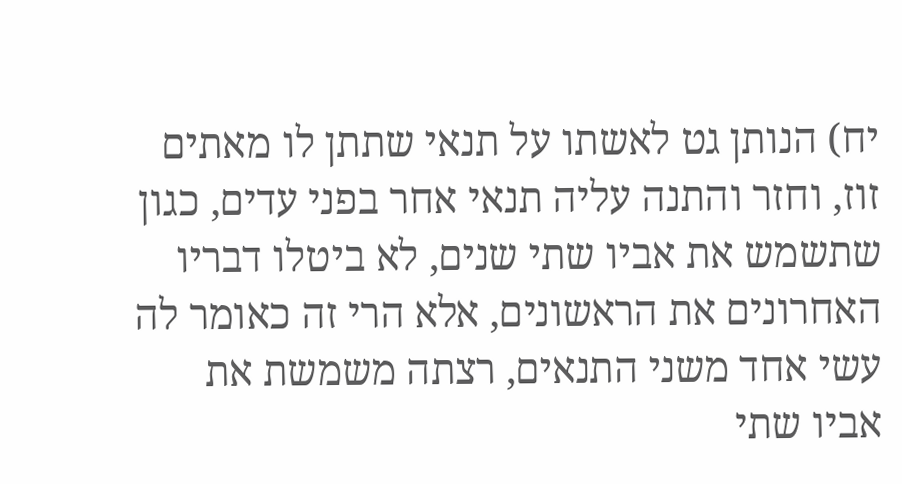יח) הנותן גט לאשתו על תנאי שתתן לו מאתים זוז, וחזר והתנה עליה תנאי אחר בפני עדים, כגון שתשמש את אביו שתי שנים, לא ביטלו דבריו האחרונים את הראשונים, אלא הרי זה כאומר לה עשי אחד משני התנאים, רצתה משמשת את אביו שתי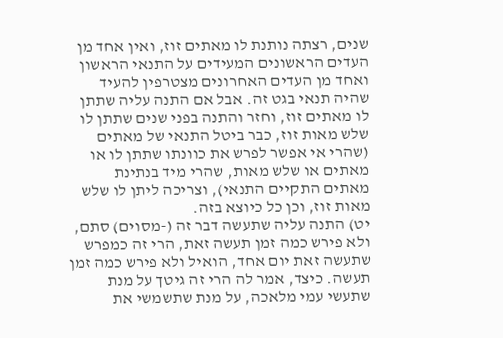שנים, רצתה נותנת לו מאתים זוז, ואין אחד מן העדים הראשונים המעידים על התנאי הראשון ואחד מן העדים האחרונים מצטרפין להעיד שהיה תנאי בגט זה. אבל אם התנה עליה שתתן לו מאתים זוז, וחזר והתנה בפני שנים שתתן לו שלש מאות זוז, כבר ביטל התנאי של מאתים (שהרי אי אפשר לפרש את כוונתו שתתן לו או מאתים או שלש מאות, שהרי מיד בנתינת מאתים התקיים התנאי), וצריכה ליתן לו שלש מאות זוז, וכן כל כיוצא בזה.
יט) התנה עליה שתעשה דבר זה (-מסוים) סתם, ולא פירש כמה זמן תעשה זאת, הרי זה כמפרש שתעשה זאת יום אחד, הואיל ולא פירש כמה זמן תעשה. כיצד, אמר לה הרי זה גיטך על מנת שתעשי עמי מלאכה, על מנת שתשמשי את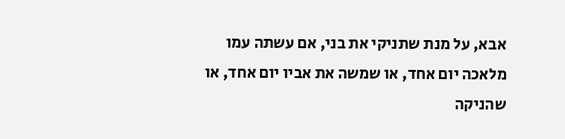אבא, על מנת שתניקי את בני, אם עשתה עמו מלאכה יום אחד, או שמשה את אביו יום אחד, או שהניקה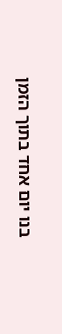בנו יום אחד בתוך הזמן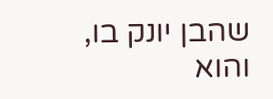שהבן יונק בו, והוא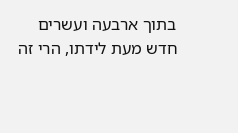בתוך ארבעה ועשרים חדש מעת לידתו, הרי זה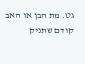גט. מת הבן או האב קודם שתניק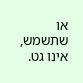או שתשמש, אינו גט.